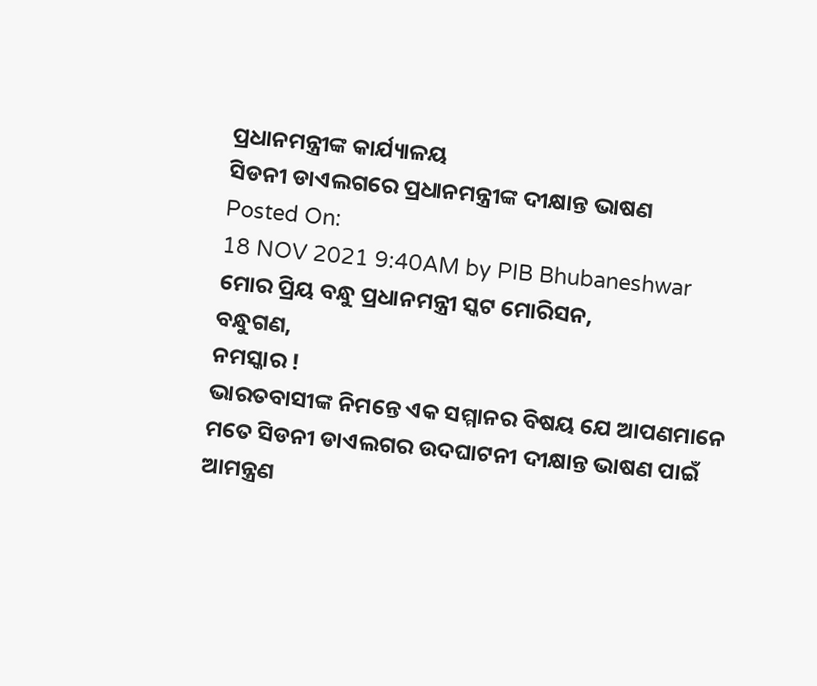ପ୍ରଧାନମନ୍ତ୍ରୀଙ୍କ କାର୍ଯ୍ୟାଳୟ
ସିଡନୀ ଡାଏଲଗରେ ପ୍ରଧାନମନ୍ତ୍ରୀଙ୍କ ଦୀକ୍ଷାନ୍ତ ଭାଷଣ
Posted On:
18 NOV 2021 9:40AM by PIB Bhubaneshwar
ମୋର ପ୍ରିୟ ବନ୍ଧୁ ପ୍ରଧାନମନ୍ତ୍ରୀ ସ୍କଟ ମୋରିସନ,
ବନ୍ଧୁଗଣ,
ନମସ୍କାର !
ଭାରତବାସୀଙ୍କ ନିମନ୍ତେ ଏକ ସମ୍ମାନର ବିଷୟ ଯେ ଆପଣମାନେ ମତେ ସିଡନୀ ଡାଏଲଗର ଉଦଘାଟନୀ ଦୀକ୍ଷାନ୍ତ ଭାଷଣ ପାଇଁ ଆମନ୍ତ୍ରଣ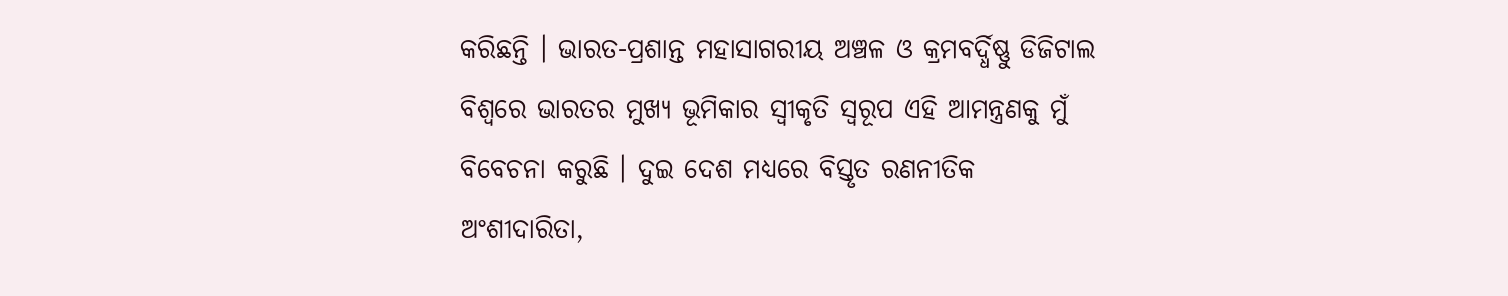କରିଛନ୍ତି । ଭାରତ-ପ୍ରଶାନ୍ତ ମହାସାଗରୀୟ ଅଞ୍ଚଳ ଓ କ୍ରମବର୍ଦ୍ଧିଷ୍ଣୁ ଡିଜିଟାଲ ବିଶ୍ୱରେ ଭାରତର ମୁଖ୍ୟ ଭୂମିକାର ସ୍ୱୀକୃତି ସ୍ୱରୂପ ଏହି ଆମନ୍ତ୍ରଣକୁ ମୁଁ ବିବେଚନା କରୁଛି । ଦୁଇ ଦେଶ ମଧ୍ୟରେ ବିସ୍ତୃତ ରଣନୀତିକ ଅଂଶୀଦାରିତା,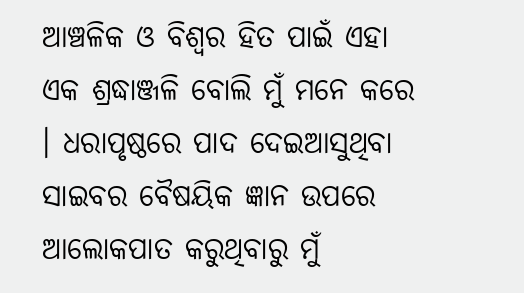ଆଞ୍ଚଳିକ ଓ ବିଶ୍ୱର ହିତ ପାଇଁ ଏହା ଏକ ଶ୍ରଦ୍ଧାଞ୍ଜଳି ବୋଲି ମୁଁ ମନେ କରେ । ଧରାପୃଷ୍ଠରେ ପାଦ ଦେଇଆସୁଥିବା ସାଇବର ବୈଷୟିକ ଜ୍ଞାନ ଉପରେ ଆଲୋକପାତ କରୁଥିବାରୁ ମୁଁ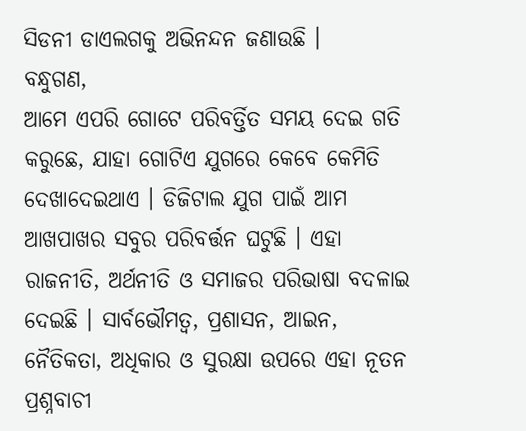ସିଡନୀ ଡାଏଲଗକୁ ଅଭିନନ୍ଦନ ଜଣାଉଛି ।
ବନ୍ଧୁଗଣ,
ଆମେ ଏପରି ଗୋଟେ ପରିବର୍ତ୍ତିତ ସମୟ ଦେଇ ଗତି କରୁଛେ, ଯାହା ଗୋଟିଏ ଯୁଗରେ କେବେ କେମିତି ଦେଖାଦେଇଥାଏ । ଡିଜିଟାଲ ଯୁଗ ପାଇଁ ଆମ ଆଖପାଖର ସବୁର ପରିବର୍ତ୍ତନ ଘଟୁଛି । ଏହା ରାଜନୀତି, ଅର୍ଥନୀତି ଓ ସମାଜର ପରିଭାଷା ବଦଳାଇ ଦେଇଛି । ସାର୍ବଭୌମତ୍ୱ, ପ୍ରଶାସନ, ଆଇନ, ନୈତିକତା, ଅଧିକାର ଓ ସୁରକ୍ଷା ଉପରେ ଏହା ନୂତନ ପ୍ରଶ୍ନବାଚୀ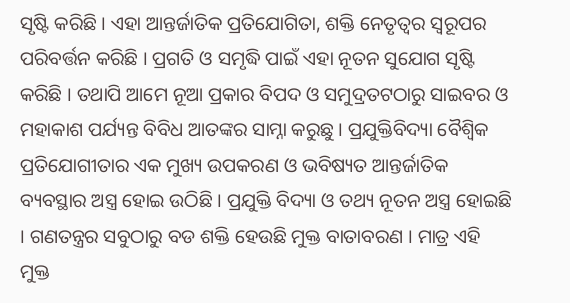ସୃଷ୍ଟି କରିଛି । ଏହା ଆନ୍ତର୍ଜାତିକ ପ୍ରତିଯୋଗିତା, ଶକ୍ତି ନେତୃତ୍ୱର ସ୍ୱରୂପର ପରିବର୍ତ୍ତନ କରିଛି । ପ୍ରଗତି ଓ ସମୃଦ୍ଧି ପାଇଁ ଏହା ନୂତନ ସୁଯୋଗ ସୃଷ୍ଟି କରିଛି । ତଥାପି ଆମେ ନୂଆ ପ୍ରକାର ବିପଦ ଓ ସମୁଦ୍ରତଟଠାରୁ ସାଇବର ଓ ମହାକାଶ ପର୍ଯ୍ୟନ୍ତ ବିବିଧ ଆତଙ୍କର ସାମ୍ନା କରୁଛୁ । ପ୍ରଯୁକ୍ତିବିଦ୍ୟା ବୈଶ୍ୱିକ ପ୍ରତିଯୋଗୀତାର ଏକ ମୁଖ୍ୟ ଉପକରଣ ଓ ଭବିଷ୍ୟତ ଆନ୍ତର୍ଜାତିକ ବ୍ୟବସ୍ଥାର ଅସ୍ତ୍ର ହୋଇ ଉଠିଛି । ପ୍ରଯୁକ୍ତି ବିଦ୍ୟା ଓ ତଥ୍ୟ ନୂତନ ଅସ୍ତ୍ର ହୋଇଛି । ଗଣତନ୍ତ୍ରର ସବୁଠାରୁ ବଡ ଶକ୍ତି ହେଉଛି ମୁକ୍ତ ବାତାବରଣ । ମାତ୍ର ଏହି ମୁକ୍ତ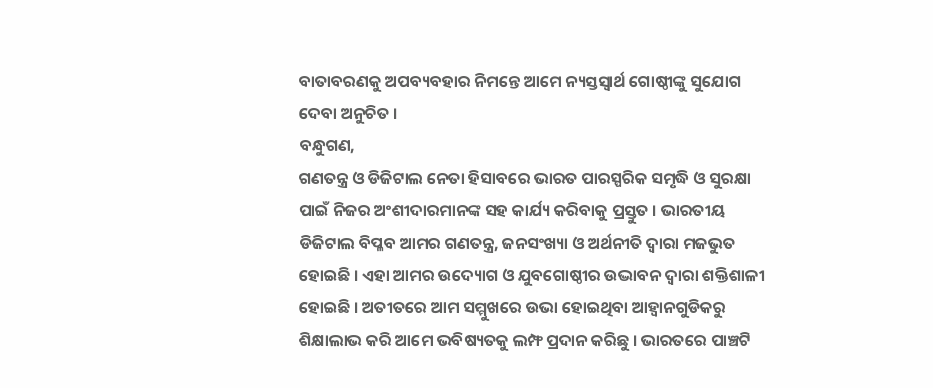ବାତାବରଣକୁ ଅପବ୍ୟବହାର ନିମନ୍ତେ ଆମେ ନ୍ୟସ୍ତସ୍ୱାର୍ଥ ଗୋଷ୍ଠୀଙ୍କୁ ସୁଯୋଗ ଦେବା ଅନୁଚିତ ।
ବନ୍ଧୁଗଣ,
ଗଣତନ୍ତ୍ର ଓ ଡିଜିଟାଲ ନେତା ହିସାବରେ ଭାରତ ପାରସ୍ପରିକ ସମୃଦ୍ଧି ଓ ସୁରକ୍ଷା ପାଇଁ ନିଜର ଅଂଶୀଦାରମାନଙ୍କ ସହ କାର୍ଯ୍ୟ କରିବାକୁ ପ୍ରସ୍ତୁତ । ଭାରତୀୟ ଡିଜିଟାଲ ବିପ୍ଳବ ଆମର ଗଣତନ୍ତ୍ର, ଜନସଂଖ୍ୟା ଓ ଅର୍ଥନୀତି ଦ୍ୱାରା ମଜଭୁତ ହୋଇଛି । ଏହା ଆମର ଉଦ୍ୟୋଗ ଓ ଯୁବଗୋଷ୍ଠୀର ଉଦ୍ଭାବନ ଦ୍ୱାରା ଶକ୍ତିଶାଳୀ ହୋଇଛି । ଅତୀତରେ ଆମ ସମ୍ମୁଖରେ ଉଭା ହୋଇଥିବା ଆହ୍ୱାନଗୁଡିକରୁ ଶିକ୍ଷାଲାଭ କରି ଆମେ ଭବିଷ୍ୟତକୁ ଲମ୍ଫ ପ୍ରଦାନ କରିଛୁ । ଭାରତରେ ପାଞ୍ଚଟି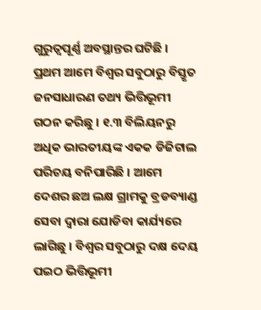ଗୁରୁତ୍ୱପୂର୍ଣ୍ଣ ଅବସ୍ଥାନ୍ତର ଘଟିଛି । ପ୍ରଥମ ଆମେ ବିଶ୍ୱର ସବୁଠାରୁ ବିସ୍ତୃତ ଜନସାଧାରଣ ତଥ୍ୟ ଭିତ୍ତିଭୂମୀ ଗଠନ କରିଛୁ । ୧.୩ ବିଲିୟନରୁ ଅଧିକ ଭାରତୀୟଙ୍କ ଏକକ ଡିଜିଟାଲ ପରିଚୟ ବନିପାରିଛି । ଆମେ ଦେଶର ଛଅ ଲକ୍ଷ ଗ୍ରାମକୁ ବ୍ରଡବ୍ୟାଣ୍ଡ ସେବା ଦ୍ୱାରା ଯୋଡିବା କାର୍ଯ୍ୟରେ ଲାଗିଛୁ । ବିଶ୍ୱର ସବୁଠାରୁ ଦକ୍ଷ ଦେୟ ପଇଠ ଭିତ୍ତିଭୂମୀ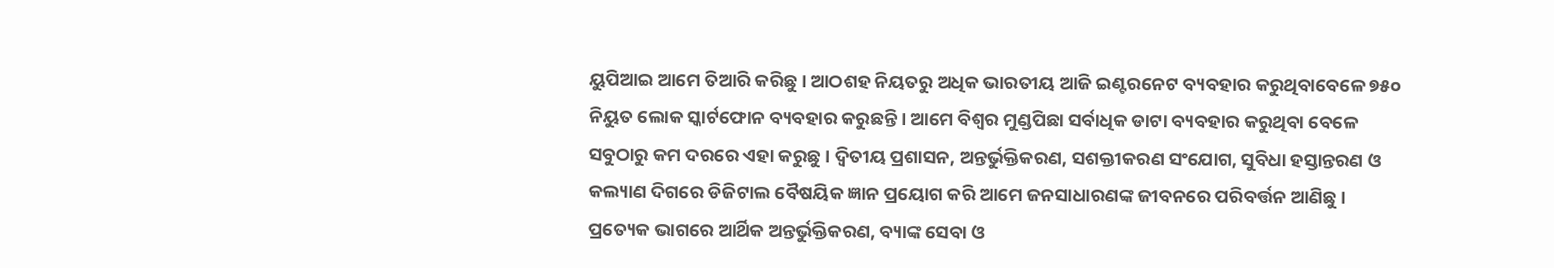ୟୁପିଆଇ ଆମେ ତିଆରି କରିଛୁ । ଆଠଶହ ନିୟତରୁ ଅଧିକ ଭାରତୀୟ ଆଜି ଇଣ୍ଟରନେଟ ବ୍ୟବହାର କରୁଥିବାବେଳେ ୭୫୦ ନିୟୁତ ଲୋକ ସ୍କାର୍ଟଫୋନ ବ୍ୟବହାର କରୁଛନ୍ତି । ଆମେ ବିଶ୍ୱର ମୁଣ୍ଡପିଛା ସର୍ବାଧିକ ଡାଟା ବ୍ୟବହାର କରୁଥିବା ବେଳେ ସବୁଠାରୁ କମ ଦରରେ ଏହା କରୁଛୁ । ଦ୍ୱିତୀୟ ପ୍ରଶାସନ, ଅନ୍ତର୍ଭୁକ୍ତିକରଣ, ସଶକ୍ତୀକରଣ ସଂଯୋଗ, ସୁବିଧା ହସ୍ତାନ୍ତରଣ ଓ କଲ୍ୟାଣ ଦିଗରେ ଡିଜିଟାଲ ବୈଷୟିକ ଜ୍ଞାନ ପ୍ରୟୋଗ କରି ଆମେ ଜନସାଧାରଣଙ୍କ ଜୀବନରେ ପରିବର୍ତ୍ତନ ଆଣିଛୁ । ପ୍ରତ୍ୟେକ ଭାଗରେ ଆର୍ଥିକ ଅନ୍ତର୍ଭୁକ୍ତିକରଣ, ବ୍ୟାଙ୍କ ସେବା ଓ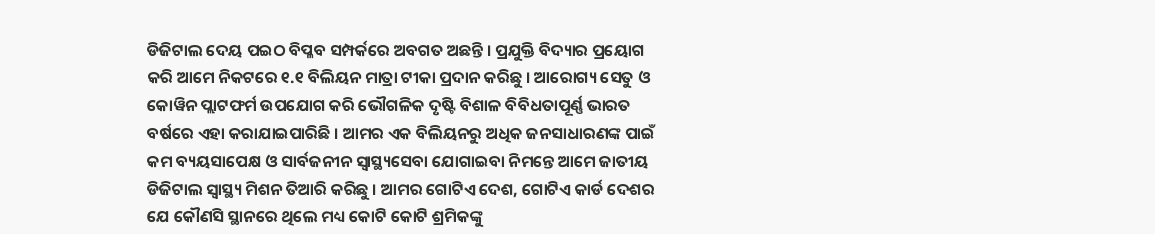ଡିଜିଟାଲ ଦେୟ ପଇଠ ବିପ୍ଳବ ସମ୍ପର୍କରେ ଅବଗତ ଅଛନ୍ତି । ପ୍ରଯୁକ୍ତି ବିଦ୍ୟାର ପ୍ରୟୋଗ କରି ଆମେ ନିକଟରେ ୧.୧ ବିଲିୟନ ମାତ୍ରା ଟୀକା ପ୍ରଦାନ କରିଛୁ । ଆରୋଗ୍ୟ ସେତୁ ଓ କୋୱିନ ପ୍ଲାଟଫର୍ମ ଉପଯୋଗ କରି ଭୌଗଳିକ ଦୃଷ୍ଟି ବିଶାଳ ବିବିଧତାପୂର୍ଣ୍ଣ ଭାରତ ବର୍ଷରେ ଏହା କରାଯାଇପାରିଛି । ଆମର ଏକ ବିଲିୟନରୁ ଅଧିକ ଜନସାଧାରଣଙ୍କ ପାଇଁ କମ ବ୍ୟୟସାପେକ୍ଷ ଓ ସାର୍ବଜନୀନ ସ୍ୱାସ୍ଥ୍ୟସେବା ଯୋଗାଇବା ନିମନ୍ତେ ଆମେ ଜାତୀୟ ଡିଜିଟାଲ ସ୍ୱାସ୍ଥ୍ୟ ମିଶନ ତିଆରି କରିଛୁ । ଆମର ଗୋଟିଏ ଦେଶ, ଗୋଟିଏ କାର୍ଡ ଦେଶର ଯେ କୌଣସି ସ୍ଥାନରେ ଥିଲେ ମଧ୍ୟ କୋଟି କୋଟି ଶ୍ରମିକଙ୍କୁ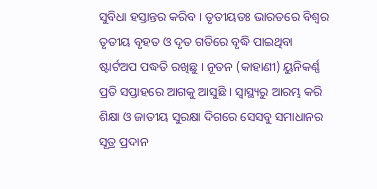ସୁବିଧା ହସ୍ତାନ୍ତର କରିବ । ତୃତୀୟତଃ ଭାରତରେ ବିଶ୍ୱର ତୃତୀୟ ବୃହତ ଓ ଦୃତ ଗତିରେ ବୃଦ୍ଧି ପାଇଥିବା ଷ୍ଟାର୍ଟଅପ ପଦ୍ଧତି ରଖିଛୁ । ନୂତନ (କାହାଣୀ) ୟୁନିକର୍ଣ୍ଣ ପ୍ରତି ସପ୍ତାହରେ ଆଗକୁ ଆସୁଛି । ସ୍ୱାସ୍ଥ୍ୟରୁ ଆରମ୍ଭ କରି ଶିକ୍ଷା ଓ ଜାତୀୟ ସୁରକ୍ଷା ଦିଗରେ ସେସବୁ ସମାଧାନର ସୂତ୍ର ପ୍ରଦାନ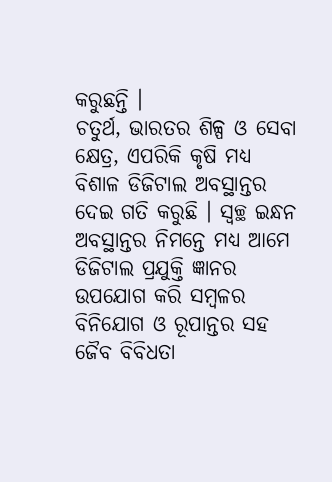କରୁଛନ୍ତି ।
ଚତୁର୍ଥ, ଭାରତର ଶିଳ୍ପ ଓ ସେବା କ୍ଷେତ୍ର, ଏପରିକି କୃଷି ମଧ୍ୟ ବିଶାଳ ଡିଜିଟାଲ ଅବସ୍ଥାନ୍ତର ଦେଇ ଗତି କରୁଛି । ସ୍ୱଚ୍ଛ ଇନ୍ଧନ ଅବସ୍ଥାନ୍ତର ନିମନ୍ତେ ମଧ୍ୟ ଆମେ ଡିଜିଟାଲ ପ୍ରଯୁକ୍ତି ଜ୍ଞାନର ଉପଯୋଗ କରି ସମ୍ବଳର ବିନିଯୋଗ ଓ ରୂପାନ୍ତର ସହ ଜୈବ ବିବିଧତା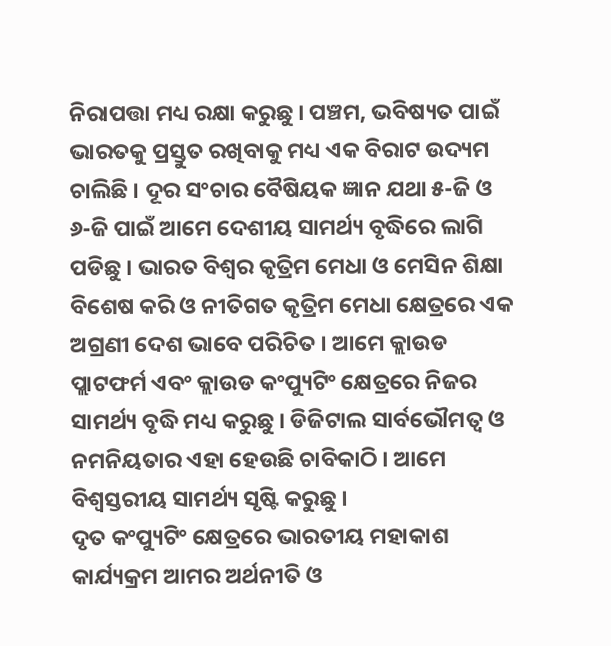ନିରାପତ୍ତା ମଧ୍ୟ ରକ୍ଷା କରୁଛୁ । ପଞ୍ଚମ, ଭବିଷ୍ୟତ ପାଇଁ ଭାରତକୁ ପ୍ରସ୍ତୁତ ରଖିବାକୁ ମଧ୍ୟ ଏକ ବିରାଟ ଉଦ୍ୟମ ଚାଲିଛି । ଦୂର ସଂଚାର ବୈଷିୟକ ଜ୍ଞାନ ଯଥା ୫-ଜି ଓ ୬-ଜି ପାଇଁ ଆମେ ଦେଶୀୟ ସାମର୍ଥ୍ୟ ବୃଦ୍ଧିରେ ଲାଗି ପଡିଛୁ । ଭାରତ ବିଶ୍ୱର କୃତ୍ରିମ ମେଧା ଓ ମେସିନ ଶିକ୍ଷା ବିଶେଷ କରି ଓ ନୀତିଗତ କୃତ୍ରିମ ମେଧା କ୍ଷେତ୍ରରେ ଏକ ଅଗ୍ରଣୀ ଦେଶ ଭାବେ ପରିଚିତ । ଆମେ କ୍ଲାଉଡ ପ୍ଲାଟଫର୍ମ ଏବଂ କ୍ଲାଉଡ କଂପ୍ୟୁଟିଂ କ୍ଷେତ୍ରରେ ନିଜର ସାମର୍ଥ୍ୟ ବୃଦ୍ଧି ମଧ୍ୟ କରୁଛୁ । ଡିଜିଟାଲ ସାର୍ବଭୌମତ୍ୱ ଓ ନମନିୟତାର ଏହା ହେଉଛି ଚାବିକାଠି । ଆମେ ବିଶ୍ୱସ୍ତରୀୟ ସାମର୍ଥ୍ୟ ସୃଷ୍ଟି କରୁଛୁ ।
ଦୃତ କଂପ୍ୟୁଟିଂ କ୍ଷେତ୍ରରେ ଭାରତୀୟ ମହାକାଶ କାର୍ଯ୍ୟକ୍ରମ ଆମର ଅର୍ଥନୀତି ଓ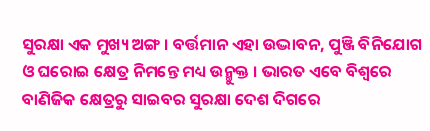ସୁରକ୍ଷା ଏକ ମୁଖ୍ୟ ଅଙ୍ଗ । ବର୍ତ୍ତମାନ ଏହା ଉଦ୍ଭାବନ, ପୁଞ୍ଜି ବିନିଯୋଗ ଓ ଘରୋଇ କ୍ଷେତ୍ର ନିମନ୍ତେ ମଧ୍ୟ ଉନ୍ମୁକ୍ତ । ଭାରତ ଏବେ ବିଶ୍ୱରେ ବାଣିଜିକ କ୍ଷେତ୍ରରୁ ସାଇବର ସୁରକ୍ଷା ଦେଶ ଦିଗରେ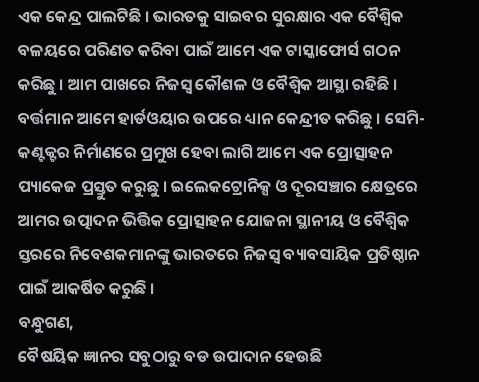ଏକ କେନ୍ଦ୍ର ପାଲଟିଛି । ଭାରତକୁ ସାଇବର ସୁରକ୍ଷାର ଏକ ବୈଶ୍ୱିକ ବଳୟରେ ପରିଣତ କରିବା ପାଇଁ ଆମେ ଏକ ଟାସ୍କାଫୋର୍ସ ଗଠନ କରିଛୁ । ଆମ ପାଖରେ ନିଜସ୍ୱ କୌଶଳ ଓ ବୈଶ୍ୱିକ ଆସ୍ଥା ରହିଛି । ବର୍ତ୍ତମାନ ଆମେ ହାର୍ଡଓୟାର ଉପରେ ଧ୍ୟାନ କେନ୍ଦ୍ରୀତ କରିଛୁ । ସେମି-କଣ୍ଟକ୍ଟର ନିର୍ମାଣରେ ପ୍ରମୁଖ ହେବା ଲାଗି ଆମେ ଏକ ପ୍ରୋତ୍ସାହନ ପ୍ୟାକେଜ ପ୍ରସ୍ତୁତ କରୁଛୁ । ଇଲେକଟ୍ରୋନିକ୍ସ ଓ ଦୂରସଞ୍ଚାର କ୍ଷେତ୍ରରେ ଆମର ଉତ୍ପାଦନ ଭିତ୍ତିକ ପ୍ରୋତ୍ସାହନ ଯୋଜନା ସ୍ଥାନୀୟ ଓ ବୈଶ୍ୱିକ ସ୍ତରରେ ନିବେଶକମାନଙ୍କୁ ଭାରତରେ ନିଜସ୍ୱ ବ୍ୟାବସାୟିକ ପ୍ରତିଷ୍ଠାନ ପାଇଁ ଆକର୍ଷିତ କରୁଛି ।
ବନ୍ଧୁଗଣ,
ବୈଷୟିକ ଜ୍ଞାନର ସବୁଠାରୁ ବଡ ଉପାଦାନ ହେଉଛି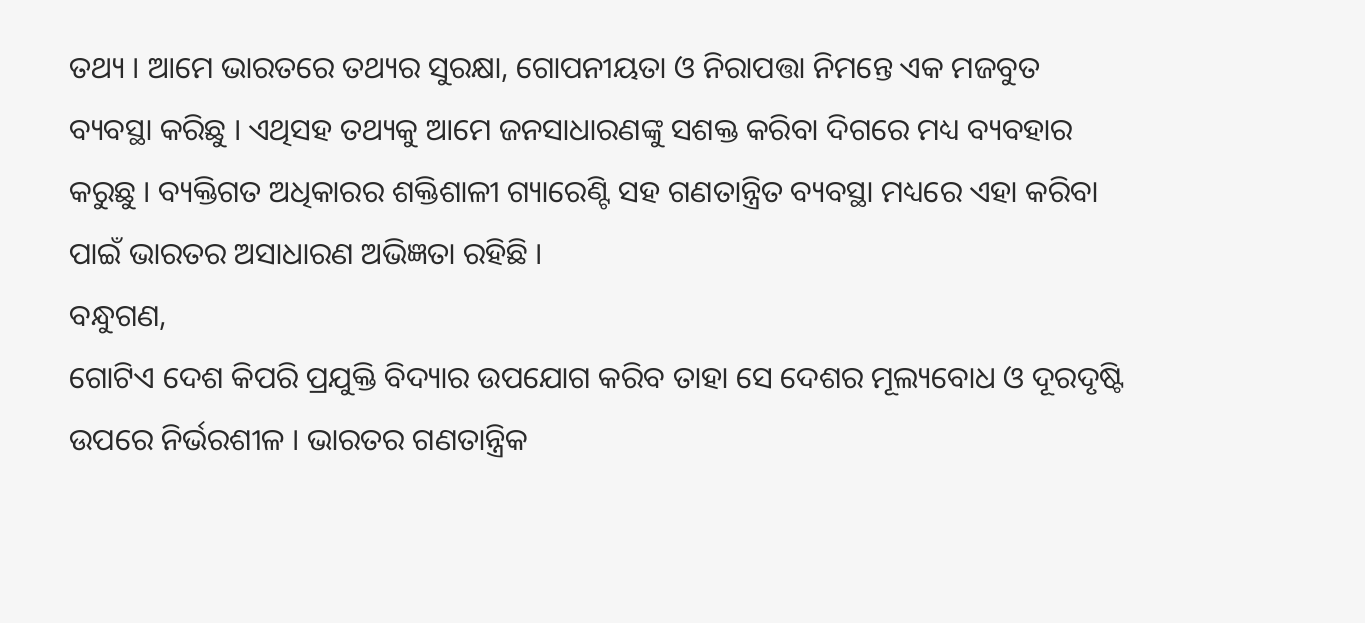ତଥ୍ୟ । ଆମେ ଭାରତରେ ତଥ୍ୟର ସୁରକ୍ଷା, ଗୋପନୀୟତା ଓ ନିରାପତ୍ତା ନିମନ୍ତେ ଏକ ମଜବୁତ ବ୍ୟବସ୍ଥା କରିଛୁ । ଏଥିସହ ତଥ୍ୟକୁ ଆମେ ଜନସାଧାରଣଙ୍କୁ ସଶକ୍ତ କରିବା ଦିଗରେ ମଧ୍ୟ ବ୍ୟବହାର କରୁଛୁ । ବ୍ୟକ୍ତିଗତ ଅଧିକାରର ଶକ୍ତିଶାଳୀ ଗ୍ୟାରେଣ୍ଟି ସହ ଗଣତାନ୍ତ୍ରିତ ବ୍ୟବସ୍ଥା ମଧ୍ୟରେ ଏହା କରିବା ପାଇଁ ଭାରତର ଅସାଧାରଣ ଅଭିଜ୍ଞତା ରହିଛି ।
ବନ୍ଧୁଗଣ,
ଗୋଟିଏ ଦେଶ କିପରି ପ୍ରଯୁକ୍ତି ବିଦ୍ୟାର ଉପଯୋଗ କରିବ ତାହା ସେ ଦେଶର ମୂଲ୍ୟବୋଧ ଓ ଦୂରଦୃଷ୍ଟି ଉପରେ ନିର୍ଭରଶୀଳ । ଭାରତର ଗଣତାନ୍ତ୍ରିକ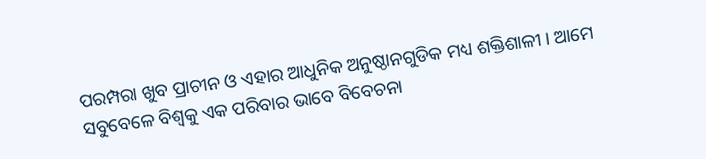ପରମ୍ପରା ଖୁବ ପ୍ରାଚୀନ ଓ ଏହାର ଆଧୁନିକ ଅନୁଷ୍ଠାନଗୁଡିକ ମଧ୍ୟ ଶକ୍ତିଶାଳୀ । ଆମେ ସବୁବେଳେ ବିଶ୍ୱକୁ ଏକ ପରିବାର ଭାବେ ବିବେଚନା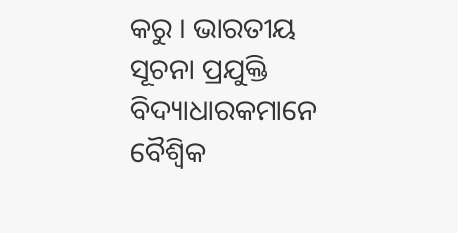କରୁ । ଭାରତୀୟ ସୂଚନା ପ୍ରଯୁକ୍ତି ବିଦ୍ୟାଧାରକମାନେ ବୈଶ୍ୱିକ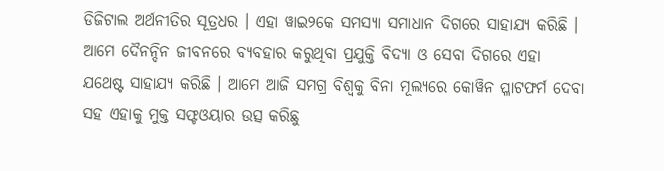ଡିଜିଟାଲ ଅର୍ଥନୀତିର ସୂତ୍ରଧର । ଏହା ୱାଇ୨କେ ସମସ୍ୟା ସମାଧାନ ଦିଗରେ ସାହାଯ୍ୟ କରିଛି । ଆମେ ଦୈନନ୍ଦିନ ଜୀବନରେ ବ୍ୟବହାର କରୁଥିବା ପ୍ରଯୁକ୍ତି ବିଦ୍ୟା ଓ ସେବା ଦିଗରେ ଏହା ଯଥେଷ୍ଟ ସାହାଯ୍ୟ କରିଛି । ଆମେ ଆଜି ସମଗ୍ର ବିଶ୍ୱକୁ ବିନା ମୂଲ୍ୟରେ କୋୱିନ ପ୍ଳାଟଫର୍ମ ଦେବା ସହ ଏହାକୁ ମୁକ୍ତ ସଫ୍ଟଓୟାର ଉତ୍ସ କରିଛୁ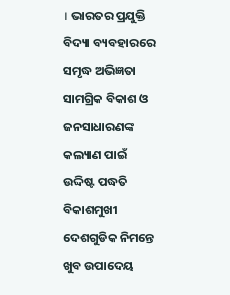। ଭାରତର ପ୍ରଯୁକ୍ତି ବିଦ୍ୟା ବ୍ୟବହାରରେ ସମୃଦ୍ଧ ଅଭିଜ୍ଞତା ସାମଗ୍ରିକ ବିକାଶ ଓ ଜନସାଧାରଣଙ୍କ କଲ୍ୟାଣ ପାଇଁ ଉଦ୍ଦିଷ୍ଟ ପଦ୍ଧତି ବିକାଶମୁଖୀ ଦେଶଗୁଡିକ ନିମନ୍ତେ ଖୁବ ଉପାଦେୟ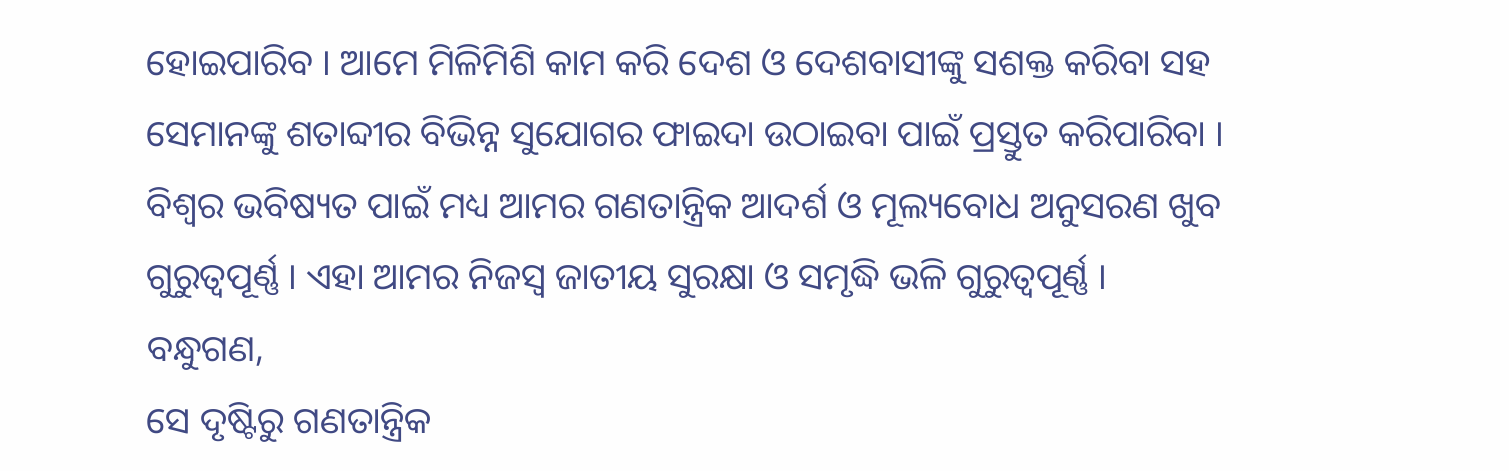ହୋଇପାରିବ । ଆମେ ମିଳିମିଶି କାମ କରି ଦେଶ ଓ ଦେଶବାସୀଙ୍କୁ ସଶକ୍ତ କରିବା ସହ ସେମାନଙ୍କୁ ଶତାବ୍ଦୀର ବିଭିନ୍ନ ସୁଯୋଗର ଫାଇଦା ଉଠାଇବା ପାଇଁ ପ୍ରସ୍ତୁତ କରିପାରିବା । ବିଶ୍ୱର ଭବିଷ୍ୟତ ପାଇଁ ମଧ୍ୟ ଆମର ଗଣତାନ୍ତ୍ରିକ ଆଦର୍ଶ ଓ ମୂଲ୍ୟବୋଧ ଅନୁସରଣ ଖୁବ ଗୁରୁତ୍ୱପୂର୍ଣ୍ଣ । ଏହା ଆମର ନିଜସ୍ୱ ଜାତୀୟ ସୁରକ୍ଷା ଓ ସମୃଦ୍ଧି ଭଳି ଗୁରୁତ୍ୱପୂର୍ଣ୍ଣ ।
ବନ୍ଧୁଗଣ,
ସେ ଦୃଷ୍ଟିରୁ ଗଣତାନ୍ତ୍ରିକ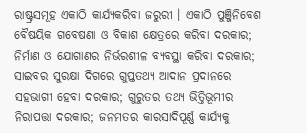ରାଷ୍ଟ୍ରସମୂହ ଏକାଠି କାର୍ଯ୍ୟକରିବା ଜରୁରୀ । ଏକାଠି ପୁଞ୍ଜିନିବେଶ ବୈଷୟିକ ଗବେଷଣା ଓ ବିକାଶ କ୍ଷେତ୍ରରେ କରିବା ଦରକାର; ନିର୍ମାଣ ଓ ଯୋଗାଣର ନିର୍ଭରଶୀଳ ବ୍ୟବସ୍ଥା କରିବା ଦରକାର; ସାଇବର ସୁରକ୍ଷା ଦିଗରେ ଗୁପ୍ତତଥ୍ୟ ଆଦାନ ପ୍ରଦାନରେ ସହଭାଗୀ ହେବା ଦରକାର; ଗୁରୁତର ତଥ୍ୟ ଭିତ୍ତିଭୂମୀର ନିରାପତ୍ତା ଦରକାର; ଜନମତର କାରସାଦିପୂର୍ଣ୍ଣ କାର୍ଯ୍ୟକୁ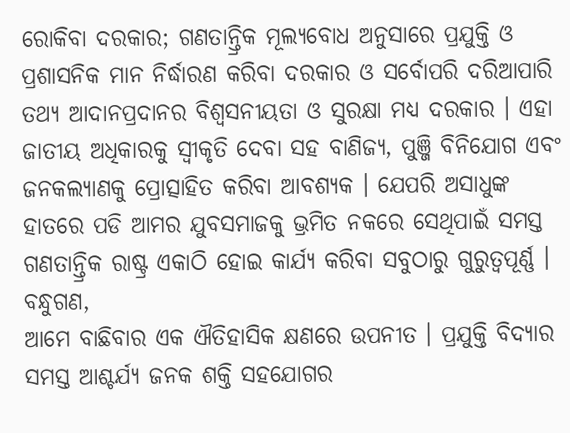ରୋକିବା ଦରକାର; ଗଣତାନ୍ତ୍ରିକ ମୂଲ୍ୟବୋଧ ଅନୁସାରେ ପ୍ରଯୁକ୍ତି ଓ ପ୍ରଶାସନିକ ମାନ ନିର୍ଦ୍ଧାରଣ କରିବା ଦରକାର ଓ ସର୍ବୋପରି ଦରିଆପାରି ତଥ୍ୟ ଆଦାନପ୍ରଦାନର ବିଶ୍ୱସନୀୟତା ଓ ସୁରକ୍ଷା ମଧ୍ୟ ଦରକାର । ଏହା ଜାତୀୟ ଅଧିକାରକୁ ସ୍ୱୀକୃତି ଦେବା ସହ ବାଣିଜ୍ୟ, ପୁଞ୍ଜି ବିନିଯୋଗ ଏବଂ ଜନକଲ୍ୟାଣକୁ ପ୍ରୋତ୍ସାହିତ କରିବା ଆବଶ୍ୟକ । ଯେପରି ଅସାଧୁଙ୍କ ହାତରେ ପଡି ଆମର ଯୁବସମାଜକୁ ଭ୍ରମିତ ନକରେ ସେଥିପାଇଁ ସମସ୍ତ ଗଣତାନ୍ତ୍ରିକ ରାଷ୍ଟ୍ର ଏକାଠି ହୋଇ କାର୍ଯ୍ୟ କରିବା ସବୁଠାରୁ ଗୁରୁତ୍ୱପୂର୍ଣ୍ଣ ।
ବନ୍ଧୁଗଣ,
ଆମେ ବାଛିବାର ଏକ ଐତିହାସିକ କ୍ଷଣରେ ଉପନୀତ । ପ୍ରଯୁକ୍ତି ବିଦ୍ୟାର ସମସ୍ତ ଆଶ୍ଚର୍ଯ୍ୟ ଜନକ ଶକ୍ତି ସହଯୋଗର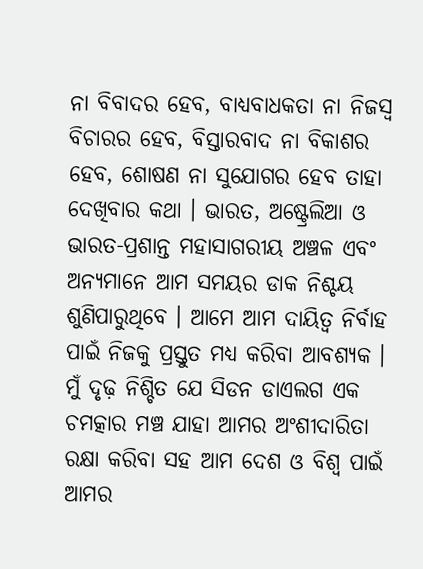ନା ବିବାଦର ହେବ, ବାଧ୍ୟବାଧକତା ନା ନିଜସ୍ୱ ବିଚାରର ହେବ, ବିସ୍ତାରବାଦ ନା ବିକାଶର ହେବ, ଶୋଷଣ ନା ସୁଯୋଗର ହେବ ତାହା ଦେଖିବାର କଥା । ଭାରତ, ଅଷ୍ଟ୍ରେଲିଆ ଓ ଭାରତ-ପ୍ରଶାନ୍ତ ମହାସାଗରୀୟ ଅଞ୍ଚଳ ଏବଂ ଅନ୍ୟମାନେ ଆମ ସମୟର ଡାକ ନିଶ୍ଚୟ ଶୁଣିପାରୁଥିବେ । ଆମେ ଆମ ଦାୟିତ୍ୱ ନିର୍ବାହ ପାଇଁ ନିଜକୁ ପ୍ରସ୍ତୁତ ମଧ୍ୟ କରିବା ଆବଶ୍ୟକ । ମୁଁ ଦୃଢ଼ ନିଶ୍ଚିତ ଯେ ସିଡନ ଡାଏଲଗ ଏକ ଚମତ୍କାର ମଞ୍ଚ ଯାହା ଆମର ଅଂଶୀଦାରିତା ରକ୍ଷା କରିବା ସହ ଆମ ଦେଶ ଓ ବିଶ୍ୱ ପାଇଁ ଆମର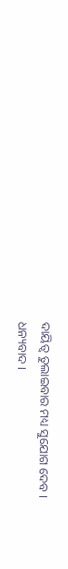ଦାୟିତ୍ୱ ତୁଲାଇବାର ମଧ୍ୟ ସୁଯୋଗ ଦେବ ।
ଧନ୍ୟବାଦ ।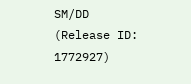SM/DD
(Release ID: 1772927)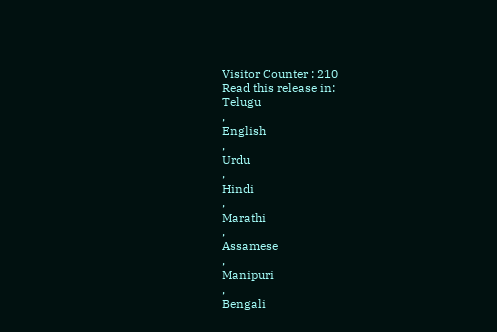Visitor Counter : 210
Read this release in:
Telugu
,
English
,
Urdu
,
Hindi
,
Marathi
,
Assamese
,
Manipuri
,
Bengali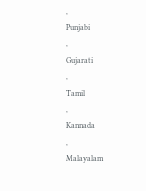,
Punjabi
,
Gujarati
,
Tamil
,
Kannada
,
Malayalam